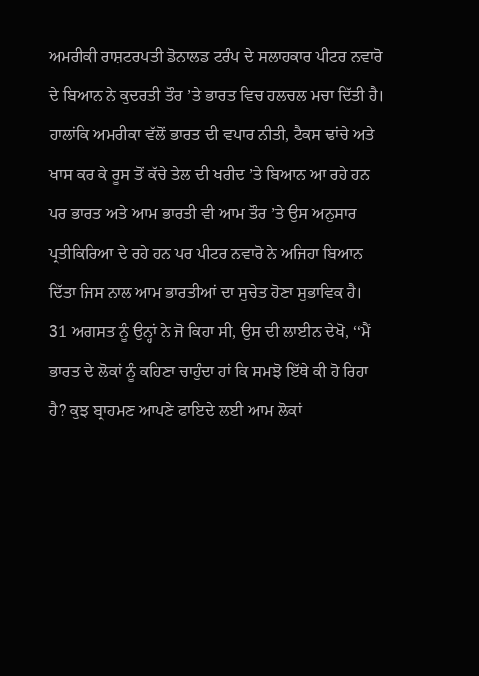ਅਮਰੀਕੀ ਰਾਸ਼ਟਰਪਤੀ ਡੋਨਾਲਡ ਟਰੰਪ ਦੇ ਸਲਾਹਕਾਰ ਪੀਟਰ ਨਵਾਰੋ ਦੇ ਬਿਆਨ ਨੇ ਕੁਦਰਤੀ ਤੌਰ ’ਤੇ ਭਾਰਤ ਵਿਚ ਹਲਚਲ ਮਚਾ ਦਿੱਤੀ ਹੈ। ਹਾਲਾਂਕਿ ਅਮਰੀਕਾ ਵੱਲੋਂ ਭਾਰਤ ਦੀ ਵਪਾਰ ਨੀਤੀ, ਟੈਕਸ ਢਾਂਚੇ ਅਤੇ ਖਾਸ ਕਰ ਕੇ ਰੂਸ ਤੋਂ ਕੱਚੇ ਤੇਲ ਦੀ ਖਰੀਦ ’ਤੇ ਬਿਆਨ ਆ ਰਹੇ ਹਨ ਪਰ ਭਾਰਤ ਅਤੇ ਆਮ ਭਾਰਤੀ ਵੀ ਆਮ ਤੌਰ ’ਤੇ ਉਸ ਅਨੁਸਾਰ ਪ੍ਰਤੀਕਿਰਿਆ ਦੇ ਰਹੇ ਹਨ ਪਰ ਪੀਟਰ ਨਵਾਰੋ ਨੇ ਅਜਿਹਾ ਬਿਆਨ ਦਿੱਤਾ ਜਿਸ ਨਾਲ ਆਮ ਭਾਰਤੀਆਂ ਦਾ ਸੁਚੇਤ ਹੋਣਾ ਸੁਭਾਵਿਕ ਹੈ।
31 ਅਗਸਤ ਨੂੰ ਉਨ੍ਹਾਂ ਨੇ ਜੋ ਕਿਹਾ ਸੀ, ਉਸ ਦੀ ਲਾਈਨ ਦੇਖੋ, ‘‘ਮੈਂ ਭਾਰਤ ਦੇ ਲੋਕਾਂ ਨੂੰ ਕਹਿਣਾ ਚਾਹੁੰਦਾ ਹਾਂ ਕਿ ਸਮਝੋ ਇੱਥੇ ਕੀ ਹੋ ਰਿਹਾ ਹੈ? ਕੁਝ ਬ੍ਰਾਹਮਣ ਆਪਣੇ ਫਾਇਦੇ ਲਈ ਆਮ ਲੋਕਾਂ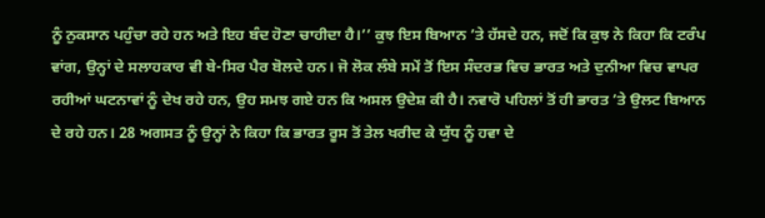ਨੂੰ ਨੁਕਸਾਨ ਪਹੁੰਚਾ ਰਹੇ ਹਨ ਅਤੇ ਇਹ ਬੰਦ ਹੋਣਾ ਚਾਹੀਦਾ ਹੈ।’’ ਕੁਝ ਇਸ ਬਿਆਨ ’ਤੇ ਹੱਸਦੇ ਹਨ, ਜਦੋਂ ਕਿ ਕੁਝ ਨੇ ਕਿਹਾ ਕਿ ਟਰੰਪ ਵਾਂਗ, ਉਨ੍ਹਾਂ ਦੇ ਸਲਾਹਕਾਰ ਵੀ ਬੇ-ਸਿਰ ਪੈਰ ਬੋਲਦੇ ਹਨ। ਜੋ ਲੋਕ ਲੰਬੇ ਸਮੇਂ ਤੋਂ ਇਸ ਸੰਦਰਭ ਵਿਚ ਭਾਰਤ ਅਤੇ ਦੁਨੀਆ ਵਿਚ ਵਾਪਰ ਰਹੀਆਂ ਘਟਨਾਵਾਂ ਨੂੰ ਦੇਖ ਰਹੇ ਹਨ, ਉਹ ਸਮਝ ਗਏ ਹਨ ਕਿ ਅਸਲ ਉਦੇਸ਼ ਕੀ ਹੈ। ਨਵਾਰੋ ਪਹਿਲਾਂ ਤੋਂ ਹੀ ਭਾਰਤ ’ਤੇ ਉਲਟ ਬਿਆਨ ਦੇ ਰਹੇ ਹਨ। 28 ਅਗਸਤ ਨੂੰ ਉਨ੍ਹਾਂ ਨੇ ਕਿਹਾ ਕਿ ਭਾਰਤ ਰੂਸ ਤੋਂ ਤੇਲ ਖਰੀਦ ਕੇ ਯੁੱਧ ਨੂੰ ਹਵਾ ਦੇ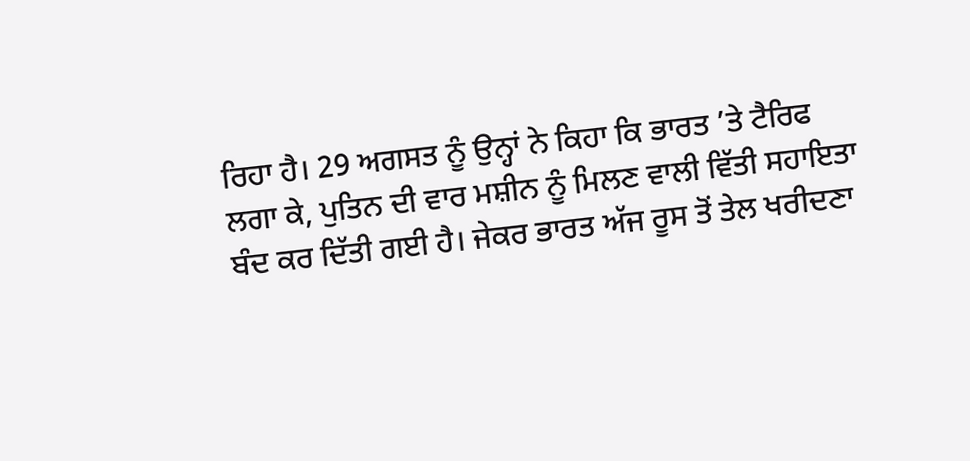ਰਿਹਾ ਹੈ। 29 ਅਗਸਤ ਨੂੰ ਉਨ੍ਹਾਂ ਨੇ ਕਿਹਾ ਕਿ ਭਾਰਤ ’ਤੇ ਟੈਰਿਫ ਲਗਾ ਕੇ, ਪੁਤਿਨ ਦੀ ਵਾਰ ਮਸ਼ੀਨ ਨੂੰ ਮਿਲਣ ਵਾਲੀ ਵਿੱਤੀ ਸਹਾਇਤਾ ਬੰਦ ਕਰ ਦਿੱਤੀ ਗਈ ਹੈ। ਜੇਕਰ ਭਾਰਤ ਅੱਜ ਰੂਸ ਤੋਂ ਤੇਲ ਖਰੀਦਣਾ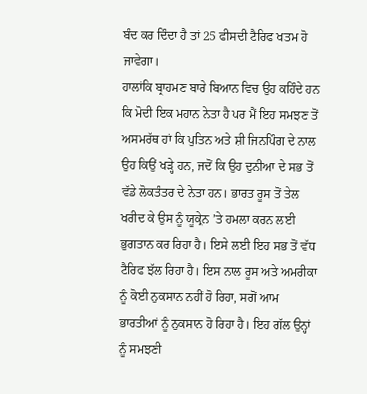ਬੰਦ ਕਰ ਦਿੰਦਾ ਹੈ ਤਾਂ 25 ਫੀਸਦੀ ਟੈਰਿਫ ਖਤਮ ਹੋ ਜਾਵੇਗਾ।
ਹਾਲਾਂਕਿ ਬ੍ਰਾਹਮਣ ਬਾਰੇ ਬਿਆਨ ਵਿਚ ਉਹ ਕਹਿੰਦੇ ਹਨ ਕਿ ਮੋਦੀ ਇਕ ਮਹਾਨ ਨੇਤਾ ਹੈ ਪਰ ਮੈਂ ਇਹ ਸਮਝਣ ਤੋਂ ਅਸਮਰੱਥ ਹਾਂ ਕਿ ਪੁਤਿਨ ਅਤੇ ਸ਼ੀ ਜਿਨਪਿੰਗ ਦੇ ਨਾਲ ਉਹ ਕਿਉਂ ਖੜ੍ਹੇ ਹਨ, ਜਦੋਂ ਕਿ ਉਹ ਦੁਨੀਆ ਦੇ ਸਭ ਤੋਂ ਵੱਡੇ ਲੋਕਤੰਤਰ ਦੇ ਨੇਤਾ ਹਨ। ਭਾਰਤ ਰੂਸ ਤੋਂ ਤੇਲ ਖਰੀਦ ਕੇ ਉਸ ਨੂੰ ਯੂਕ੍ਰੇਨ ’ਤੇ ਹਮਲਾ ਕਰਨ ਲਈ ਭੁਗਤਾਨ ਕਰ ਰਿਹਾ ਹੈ। ਇਸੇ ਲਈ ਇਹ ਸਭ ਤੋਂ ਵੱਧ ਟੈਰਿਫ ਝੱਲ ਰਿਹਾ ਹੈ। ਇਸ ਨਾਲ ਰੂਸ ਅਤੇ ਅਮਰੀਕਾ ਨੂੰ ਕੋਈ ਨੁਕਸਾਨ ਨਹੀਂ ਹੋ ਰਿਹਾ, ਸਗੋਂ ਆਮ ਭਾਰਤੀਆਂ ਨੂੰ ਨੁਕਸਾਨ ਹੋ ਰਿਹਾ ਹੈ। ਇਹ ਗੱਲ ਉਨ੍ਹਾਂ ਨੂੰ ਸਮਝਣੀ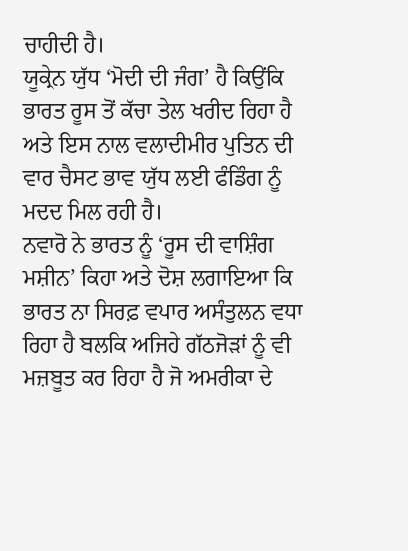ਚਾਹੀਦੀ ਹੈ।
ਯੂਕ੍ਰੇਨ ਯੁੱਧ ‘ਮੋਦੀ ਦੀ ਜੰਗ’ ਹੈ ਕਿਉਂਕਿ ਭਾਰਤ ਰੂਸ ਤੋਂ ਕੱਚਾ ਤੇਲ ਖਰੀਦ ਰਿਹਾ ਹੈ ਅਤੇ ਇਸ ਨਾਲ ਵਲਾਦੀਮੀਰ ਪੁਤਿਨ ਦੀ ਵਾਰ ਚੈਸਟ ਭਾਵ ਯੁੱਧ ਲਈ ਫੰਡਿੰਗ ਨੂੰ ਮਦਦ ਮਿਲ ਰਹੀ ਹੈ।
ਨਵਾਰੋ ਨੇ ਭਾਰਤ ਨੂੰ ‘ਰੂਸ ਦੀ ਵਾਸ਼ਿੰਗ ਮਸ਼ੀਨ’ ਕਿਹਾ ਅਤੇ ਦੋਸ਼ ਲਗਾਇਆ ਕਿ ਭਾਰਤ ਨਾ ਸਿਰਫ਼ ਵਪਾਰ ਅਸੰਤੁਲਨ ਵਧਾ ਰਿਹਾ ਹੈ ਬਲਕਿ ਅਜਿਹੇ ਗੱਠਜੋੜਾਂ ਨੂੰ ਵੀ ਮਜ਼ਬੂਤ ਕਰ ਰਿਹਾ ਹੈ ਜੋ ਅਮਰੀਕਾ ਦੇ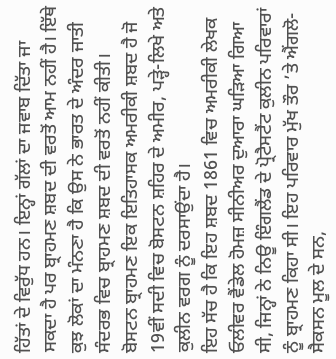ਹਿੱਤਾਂ ਦੇ ਵਿਰੁੱਧ ਹਨ। ਇਨ੍ਹਾਂ ਗੱਲਾਂ ਦਾ ਜਵਾਬ ਦਿੱਤਾ ਜਾ ਸਕਦਾ ਹੈ ਪਰ ਬ੍ਰਾਹਮਣ ਸ਼ਬਦ ਦੀ ਵਰਤੋਂ ਆਮ ਨਹੀਂ ਹੈ। ਇੱਥੇ ਕੁਝ ਲੋਕਾਂ ਦਾ ਮੰਨਣਾ ਹੈ ਕਿ ਉਸ ਨੇ ਭਾਰਤ ਦੇ ਅੰਦਰ ਜਾਤੀ ਸੰਦਰਭ ਵਿਚ ਬ੍ਰਾਹਮਣ ਸ਼ਬਦ ਦੀ ਵਰਤੋਂ ਨਹੀਂ ਕੀਤੀ। ਬੋਸਟਨ ਬ੍ਰਾਹਮਣ ਇਕ ਇਤਿਹਾਸਕ ਅਮਰੀਕੀ ਸ਼ਬਦ ਹੈ ਜੋ 19ਵੀਂ ਸਦੀ ਵਿਚ ਬੋਸਟਨ ਸ਼ਹਿਰ ਦੇ ਅਮੀਰ, ਪੜ੍ਹੇ-ਲਿਖੇ ਅਤੇ ਕੁਲੀਨ ਵਰਗ ਨੂੰ ਦਰਸਾਉਂਦਾ ਹੈ।
ਇਹ ਸੱਚ ਹੈ ਕਿ ਇਹ ਸ਼ਬਦ 1861 ਵਿਚ ਅਮਰੀਕੀ ਲੇਖਕ ਓਲੀਵਰ ਵੈਂਡੇਲ ਹੋਮਜ਼ ਸੀਨੀਅਰ ਦੁਆਰਾ ਘੜਿਆ ਗਿਆ ਸੀ, ਜਿਨ੍ਹਾਂ ਨੇ ਨਿਊ ਇੰਗਲੈਂਡ ਦੇ ਪ੍ਰੋਟੈਸਟੈਂਟ ਕੁਲੀਨ ਪਰਿਵਾਰਾਂ ਨੂੰ ਬ੍ਰਾਹਮਣ ਕਿਹਾ ਸੀ। ਇਹ ਪਰਿਵਾਰ ਮੁੱਖ ਤੌਰ ’ਤੇ ਐਂਗਲੋ-ਸੈਕਸਨ ਮੂਲ ਦੇ ਸਨ,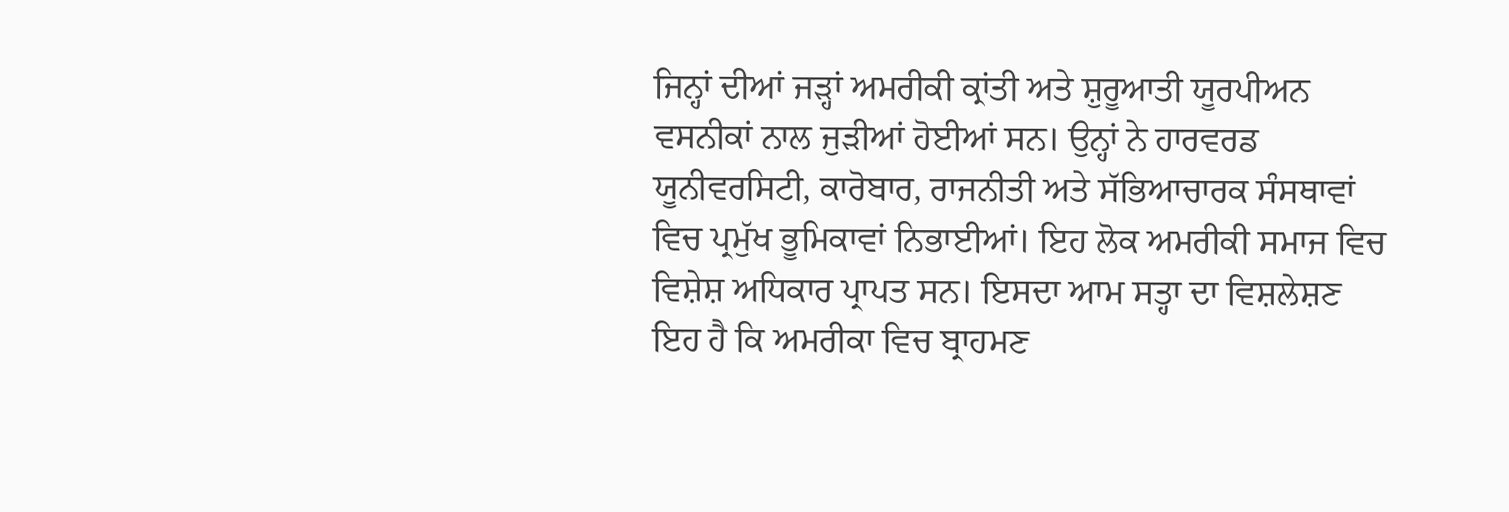ਜਿਨ੍ਹਾਂ ਦੀਆਂ ਜੜ੍ਹਾਂ ਅਮਰੀਕੀ ਕ੍ਰਾਂਤੀ ਅਤੇ ਸ਼ੁਰੂਆਤੀ ਯੂਰਪੀਅਨ ਵਸਨੀਕਾਂ ਨਾਲ ਜੁੜੀਆਂ ਹੋਈਆਂ ਸਨ। ਉਨ੍ਹਾਂ ਨੇ ਹਾਰਵਰਡ ਯੂਨੀਵਰਸਿਟੀ, ਕਾਰੋਬਾਰ, ਰਾਜਨੀਤੀ ਅਤੇ ਸੱਭਿਆਚਾਰਕ ਸੰਸਥਾਵਾਂ ਵਿਚ ਪ੍ਰਮੁੱਖ ਭੂਮਿਕਾਵਾਂ ਨਿਭਾਈਆਂ। ਇਹ ਲੋਕ ਅਮਰੀਕੀ ਸਮਾਜ ਵਿਚ ਵਿਸ਼ੇਸ਼ ਅਧਿਕਾਰ ਪ੍ਰਾਪਤ ਸਨ। ਇਸਦਾ ਆਮ ਸਤ੍ਹਾ ਦਾ ਵਿਸ਼ਲੇਸ਼ਣ ਇਹ ਹੈ ਕਿ ਅਮਰੀਕਾ ਵਿਚ ਬ੍ਰਾਹਮਣ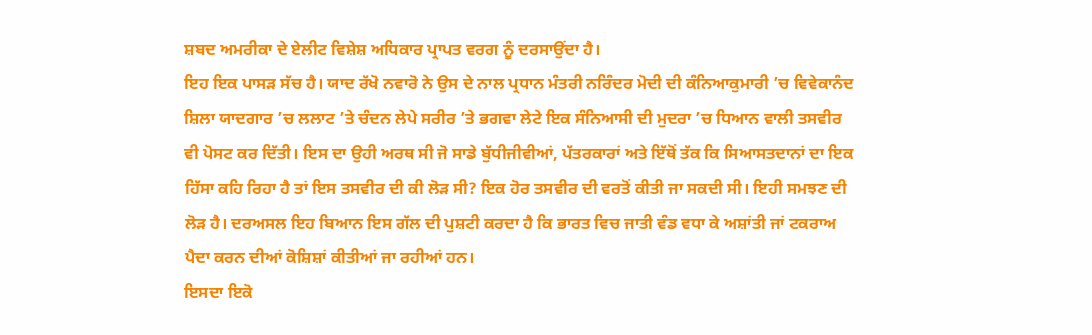ਸ਼ਬਦ ਅਮਰੀਕਾ ਦੇ ਏਲੀਟ ਵਿਸ਼ੇਸ਼ ਅਧਿਕਾਰ ਪ੍ਰਾਪਤ ਵਰਗ ਨੂੰ ਦਰਸਾਉਂਦਾ ਹੈ।
ਇਹ ਇਕ ਪਾਸੜ ਸੱਚ ਹੈ। ਯਾਦ ਰੱਖੋ ਨਵਾਰੋ ਨੇ ਉਸ ਦੇ ਨਾਲ ਪ੍ਰਧਾਨ ਮੰਤਰੀ ਨਰਿੰਦਰ ਮੋਦੀ ਦੀ ਕੰਨਿਆਕੁਮਾਰੀ ’ਚ ਵਿਵੇਕਾਨੰਦ ਸ਼ਿਲਾ ਯਾਦਗਾਰ ’ਚ ਲਲਾਟ ’ਤੇ ਚੰਦਨ ਲੇਪੇ ਸਰੀਰ ’ਤੇ ਭਗਵਾ ਲੇਟੇ ਇਕ ਸੰਨਿਆਸੀ ਦੀ ਮੁਦਰਾ ’ਚ ਧਿਆਨ ਵਾਲੀ ਤਸਵੀਰ ਵੀ ਪੋਸਟ ਕਰ ਦਿੱਤੀ। ਇਸ ਦਾ ਉਹੀ ਅਰਥ ਸੀ ਜੋ ਸਾਡੇ ਬੁੱਧੀਜੀਵੀਆਂ, ਪੱਤਰਕਾਰਾਂ ਅਤੇ ਇੱਥੋਂ ਤੱਕ ਕਿ ਸਿਆਸਤਦਾਨਾਂ ਦਾ ਇਕ ਹਿੱਸਾ ਕਹਿ ਰਿਹਾ ਹੈ ਤਾਂ ਇਸ ਤਸਵੀਰ ਦੀ ਕੀ ਲੋੜ ਸੀ? ਇਕ ਹੋਰ ਤਸਵੀਰ ਦੀ ਵਰਤੋਂ ਕੀਤੀ ਜਾ ਸਕਦੀ ਸੀ। ਇਹੀ ਸਮਝਣ ਦੀ ਲੋੜ ਹੈ। ਦਰਅਸਲ ਇਹ ਬਿਆਨ ਇਸ ਗੱਲ ਦੀ ਪੁਸ਼ਟੀ ਕਰਦਾ ਹੈ ਕਿ ਭਾਰਤ ਵਿਚ ਜਾਤੀ ਵੰਡ ਵਧਾ ਕੇ ਅਸ਼ਾਂਤੀ ਜਾਂ ਟਕਰਾਅ ਪੈਦਾ ਕਰਨ ਦੀਆਂ ਕੋਸ਼ਿਸ਼ਾਂ ਕੀਤੀਆਂ ਜਾ ਰਹੀਆਂ ਹਨ।
ਇਸਦਾ ਇਕੋ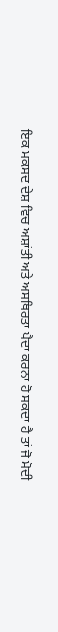ਇਕ ਮਕਸਦ ਦੇਸ਼ ਵਿਚ ਅਸ਼ਾਂਤੀ ਅਤੇ ਅਸਥਿਰਤਾ ਪੈਦਾ ਕਰਨਾ ਹੋ ਸਕਦਾ ਹੈ ਤਾਂ ਜੋ ਮੋਦੀ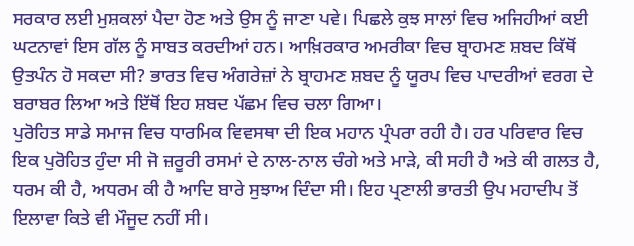ਸਰਕਾਰ ਲਈ ਮੁਸ਼ਕਲਾਂ ਪੈਦਾ ਹੋਣ ਅਤੇ ਉਸ ਨੂੰ ਜਾਣਾ ਪਵੇ। ਪਿਛਲੇ ਕੁਝ ਸਾਲਾਂ ਵਿਚ ਅਜਿਹੀਆਂ ਕਈ ਘਟਨਾਵਾਂ ਇਸ ਗੱਲ ਨੂੰ ਸਾਬਤ ਕਰਦੀਆਂ ਹਨ। ਆਖ਼ਿਰਕਾਰ ਅਮਰੀਕਾ ਵਿਚ ਬ੍ਰਾਹਮਣ ਸ਼ਬਦ ਕਿੱਥੋਂ ਉਤਪੰਨ ਹੋ ਸਕਦਾ ਸੀ? ਭਾਰਤ ਵਿਚ ਅੰਗਰੇਜ਼ਾਂ ਨੇ ਬ੍ਰਾਹਮਣ ਸ਼ਬਦ ਨੂੰ ਯੂਰਪ ਵਿਚ ਪਾਦਰੀਆਂ ਵਰਗ ਦੇ ਬਰਾਬਰ ਲਿਆ ਅਤੇ ਇੱਥੋਂ ਇਹ ਸ਼ਬਦ ਪੱਛਮ ਵਿਚ ਚਲਾ ਗਿਆ।
ਪੁਰੋਹਿਤ ਸਾਡੇ ਸਮਾਜ ਵਿਚ ਧਾਰਮਿਕ ਵਿਵਸਥਾ ਦੀ ਇਕ ਮਹਾਨ ਪ੍ਰੰਪਰਾ ਰਹੀ ਹੈ। ਹਰ ਪਰਿਵਾਰ ਵਿਚ ਇਕ ਪੁਰੋਹਿਤ ਹੁੰਦਾ ਸੀ ਜੋ ਜ਼ਰੂਰੀ ਰਸਮਾਂ ਦੇ ਨਾਲ-ਨਾਲ ਚੰਗੇ ਅਤੇ ਮਾੜੇ, ਕੀ ਸਹੀ ਹੈ ਅਤੇ ਕੀ ਗਲਤ ਹੈ, ਧਰਮ ਕੀ ਹੈ, ਅਧਰਮ ਕੀ ਹੈ ਆਦਿ ਬਾਰੇ ਸੁਝਾਅ ਦਿੰਦਾ ਸੀ। ਇਹ ਪ੍ਰਣਾਲੀ ਭਾਰਤੀ ਉਪ ਮਹਾਦੀਪ ਤੋਂ ਇਲਾਵਾ ਕਿਤੇ ਵੀ ਮੌਜੂਦ ਨਹੀਂ ਸੀ।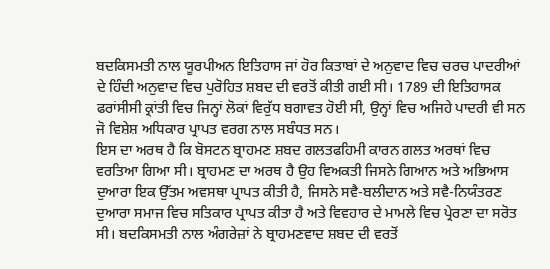ਬਦਕਿਸਮਤੀ ਨਾਲ ਯੂਰਪੀਅਨ ਇਤਿਹਾਸ ਜਾਂ ਹੋਰ ਕਿਤਾਬਾਂ ਦੇ ਅਨੁਵਾਦ ਵਿਚ ਚਰਚ ਪਾਦਰੀਆਂ ਦੇ ਹਿੰਦੀ ਅਨੁਵਾਦ ਵਿਚ ਪੁਰੋਹਿਤ ਸ਼ਬਦ ਦੀ ਵਰਤੋਂ ਕੀਤੀ ਗਈ ਸੀ। 1789 ਦੀ ਇਤਿਹਾਸਕ ਫਰਾਂਸੀਸੀ ਕ੍ਰਾਂਤੀ ਵਿਚ ਜਿਨ੍ਹਾਂ ਲੋਕਾਂ ਵਿਰੁੱਧ ਬਗਾਵਤ ਹੋਈ ਸੀ, ਉਨ੍ਹਾਂ ਵਿਚ ਅਜਿਹੇ ਪਾਦਰੀ ਵੀ ਸਨ ਜੋ ਵਿਸ਼ੇਸ਼ ਅਧਿਕਾਰ ਪ੍ਰਾਪਤ ਵਰਗ ਨਾਲ ਸਬੰਧਤ ਸਨ।
ਇਸ ਦਾ ਅਰਥ ਹੈ ਕਿ ਬੋਸਟਨ ਬ੍ਰਾਹਮਣ ਸ਼ਬਦ ਗਲਤਫਹਿਮੀ ਕਾਰਨ ਗਲਤ ਅਰਥਾਂ ਵਿਚ ਵਰਤਿਆ ਗਿਆ ਸੀ। ਬ੍ਰਾਹਮਣ ਦਾ ਅਰਥ ਹੈ ਉਹ ਵਿਅਕਤੀ ਜਿਸਨੇ ਗਿਆਨ ਅਤੇ ਅਭਿਆਸ ਦੁਆਰਾ ਇਕ ਉੱਤਮ ਅਵਸਥਾ ਪ੍ਰਾਪਤ ਕੀਤੀ ਹੈ, ਜਿਸਨੇ ਸਵੈ-ਬਲੀਦਾਨ ਅਤੇ ਸਵੈ-ਨਿਯੰਤਰਣ ਦੁਆਰਾ ਸਮਾਜ ਵਿਚ ਸਤਿਕਾਰ ਪ੍ਰਾਪਤ ਕੀਤਾ ਹੈ ਅਤੇ ਵਿਵਹਾਰ ਦੇ ਮਾਮਲੇ ਵਿਚ ਪ੍ਰੇਰਣਾ ਦਾ ਸਰੋਤ ਸੀ। ਬਦਕਿਸਮਤੀ ਨਾਲ ਅੰਗਰੇਜ਼ਾਂ ਨੇ ਬ੍ਰਾਹਮਣਵਾਦ ਸ਼ਬਦ ਦੀ ਵਰਤੋਂ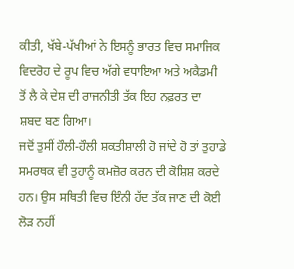ਕੀਤੀ, ਖੱਬੇ-ਪੱਖੀਆਂ ਨੇ ਇਸਨੂੰ ਭਾਰਤ ਵਿਚ ਸਮਾਜਿਕ ਵਿਦਰੋਹ ਦੇ ਰੂਪ ਵਿਚ ਅੱਗੇ ਵਧਾਇਆ ਅਤੇ ਅਕੈਡਮੀ ਤੋਂ ਲੈ ਕੇ ਦੇਸ਼ ਦੀ ਰਾਜਨੀਤੀ ਤੱਕ ਇਹ ਨਫ਼ਰਤ ਦਾ ਸ਼ਬਦ ਬਣ ਗਿਆ।
ਜਦੋਂ ਤੁਸੀਂ ਹੌਲੀ-ਹੌਲੀ ਸ਼ਕਤੀਸ਼ਾਲੀ ਹੋ ਜਾਂਦੇ ਹੋ ਤਾਂ ਤੁਹਾਡੇ ਸਮਰਥਕ ਵੀ ਤੁਹਾਨੂੰ ਕਮਜ਼ੋਰ ਕਰਨ ਦੀ ਕੋਸ਼ਿਸ਼ ਕਰਦੇ ਹਨ। ਉਸ ਸਥਿਤੀ ਵਿਚ ਇੰਨੀ ਹੱਦ ਤੱਕ ਜਾਣ ਦੀ ਕੋਈ ਲੋੜ ਨਹੀਂ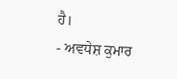ਹੈ।
- ਅਵਧੇਸ਼ ਕੁਮਾਰ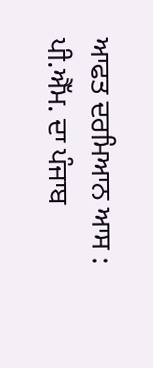ਆਫਤ ਦਰਮਿਆਨ ਆਸ : ਪੀ.ਐੱਮ. ਦਾ ਪੰਜਾਬ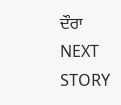ਦੌਰਾ
NEXT STORY